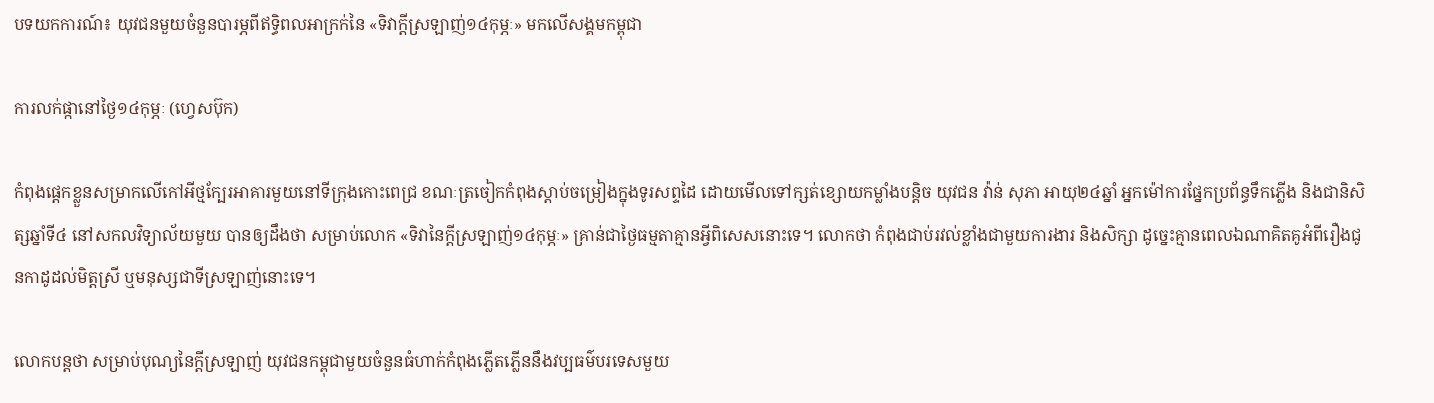បទយកការណ៍៖ យុវជនមួយចំនួនបារម្ភពីឥទ្ធិពលអាក្រក់នៃ «ទិវាក្ដីស្រឡាញ់១៤កុម្ភៈ» មកលើសង្គមកម្ពុជា

ការលក់ផ្កានៅថ្ងៃ១៤កុម្ភៈ (ហ្វេសប៊ុក)

កំពុងផ្ដេកខ្លួនសម្រាកលើកៅអីថ្មក្បែរអាគារមួយនៅទីក្រុងកោះពេជ្រ ខណៈត្រចៀកកំពុងស្ដាប់ចម្រៀងក្នុងទូរសព្ទដៃ ដោយមើលទៅក្សត់ខ្សោយកម្លាំងបន្ដិច យុវជន វ៉ាន់ សុភា អាយុ២៤ឆ្នាំ អ្នកម៉ៅការផ្នែកប្រព័ន្ធទឹកភ្លើង និងជានិសិត្សឆ្នាំទី៤ នៅសកលវិទ្យាល័យមួយ បានឲ្យដឹងថា សម្រាប់លោក «ទិវានៃក្ដីស្រឡាញ់១៤កុម្ភៈ» គ្រាន់ជាថ្ងៃធម្មតាគ្មានអ្វីពិសេសនោះទេ។ លោកថា កំពុងជាប់រវល់ខ្លាំងជាមួយការងារ និងសិក្សា ដូច្នេះគ្មានពេលឯណាគិតគូអំពីរឿងជូនកាដូដល់មិត្តស្រី ឬមនុស្សជាទីស្រឡាញ់នោះទេ។

លោកបន្ដថា សម្រាប់បុណ្យនៃក្ដីស្រឡាញ់ យុវជនកម្ពុជាមួយចំនួនធំហាក់កំពុងភ្លើតភ្លើននឹងវប្បធម៌បរទេសមួយ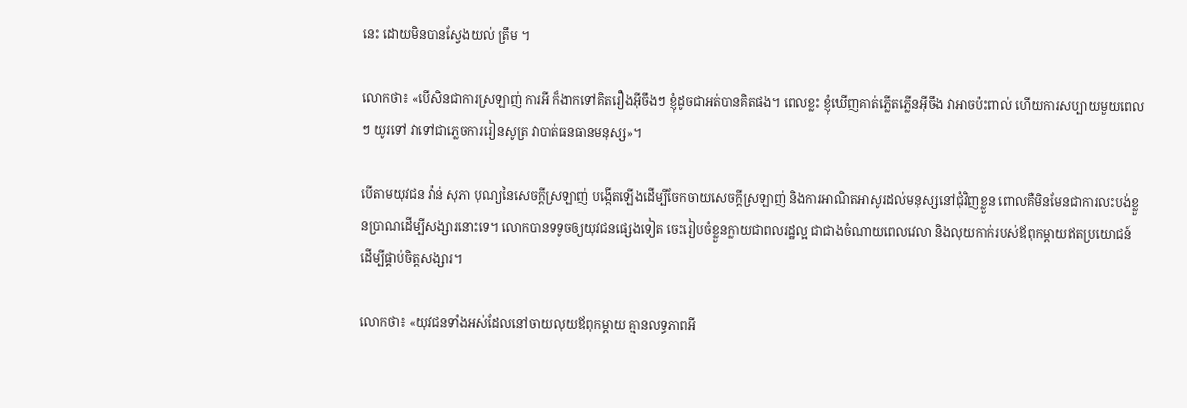នេះ ដោយមិនបានស្វែងយល់ ត្រឹម ។

លោកថា៖ «បើសិនជាការស្រឡាញ់ ការអី ក៏ងាកទៅគិតរឿងអ៊ីចឹងៗ ខ្ញុំដូចជាអត់បានគិតផង។ ពេលខ្លះ ខ្ញុំឃើញគាត់ភ្លើតភ្លើនអ៊ីចឹង វាអាចប៉ះពាល់ ហើយការសប្បាយមួយពេលៗ យូរទៅ វាទៅជាភ្លេចការរៀនសូត្រ វាបាត់ធនធានមនុស្ស»។

បើតាមយុវជន វ៉ាន់ សុភា បុណ្យនៃសេចក្តីស្រឡាញ់ បង្កើតឡើងដើម្បីចែកចាយសេចក្ដីស្រឡាញ់ និងការអាណិតអាសូរដល់មនុស្សនៅជុំវិញខ្លួន ពោលគឺមិនមែនជាការលះបង់ខ្លួនប្រាណដើម្បីសង្សារនោះទេ។ លោកបានទទូចឲ្យយុវជនផ្សេងទៀត ចេះរៀបចំខ្លួនក្លាយជាពលរដ្ឋល្អ ជាជាងចំណាយពេលវេលា និងលុយកាក់របស់ឪពុកម្ដាយឥតប្រយោជន៍ ដើម្បីផ្គាប់ចិត្តសង្សារ។

លោកថា៖ «យុវជនទាំងអស់ដែលនៅចាយលុយឪពុកម្ដាយ គ្មានលទ្ធភាពអី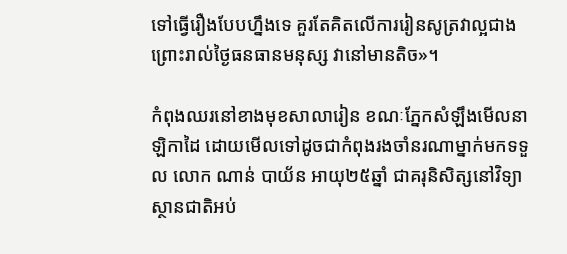ទៅធ្វើរឿងបែបហ្នឹងទេ គួរតែគិតលើការរៀនសូត្រវាល្អជាង ព្រោះរាល់ថ្ងៃធនធានមនុស្ស វានៅមានតិច»។

កំពុងឈរនៅខាងមុខសាលារៀន ខណៈភ្នែកសំឡឹងមើលនាឡិកាដៃ ដោយមើលទៅដូចជាកំពុងរងចាំនរណាម្នាក់មកទទួល លោក ណាន់ បាយ័ន អាយុ២៥ឆ្នាំ ជាគរុនិសិត្សនៅវិទ្យាស្ថានជាតិអប់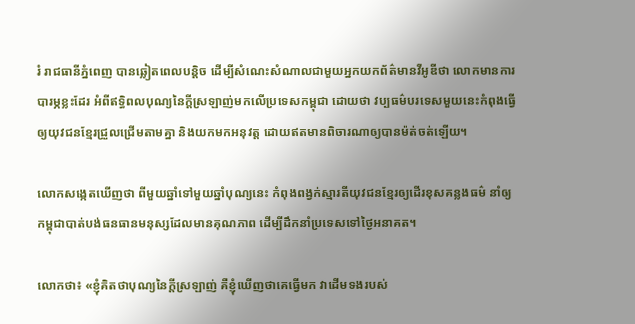រំ រាជធានីភ្នំពេញ បានឆ្លៀតពេលបន្ដិច ដើម្បីសំណេះសំណាលជាមួយអ្នកយកព័ត៌មានវីអូឌីថា លោកមានការបារម្ភខ្លះដែរ អំពីឥទ្ធិពលបុណ្យនៃក្ដីស្រឡាញ់មកលើប្រទេសកម្ពុជា ដោយថា វប្បធម៌បរទេសមួយនេះកំពុងធ្វើឲ្យយុវជនខ្មែរជ្រួលជ្រើមតាមគ្នា និងយកមកអនុវត្ត ដោយឥតមានពិចារណាឲ្យបានម៉ត់ចត់ឡើយ។

លោកសង្កេតឃើញថា ពីមួយឆ្នាំទៅមួយឆ្នាំបុណ្យនេះ កំពុងពង្វក់ស្មារតីយុវជនខ្មែរឲ្យដើរខុសគន្លងធម៌ នាំឲ្យកម្ពុជាបាត់បង់ធនធានមនុស្សដែលមានគុណភាព ដើម្បីដឹកនាំប្រទេសទៅថ្ងៃអនាគត។

លោកថា៖ «ខ្ញុំគិតថាបុណ្យនៃក្ដីស្រឡាញ់ គឺខ្ញុំឃើញថាគេធ្វើមក វាដើមទងរបស់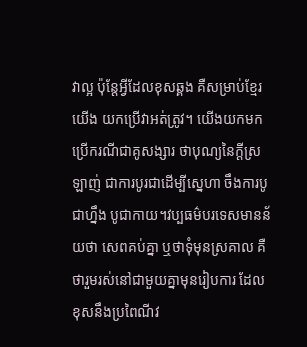វាល្អ ប៉ុន្ដែអ្វីដែលខុសឆ្គង គឺសម្រាប់ខ្មែរយើង យកប្រើវាអត់ត្រូវ។ យើងយកមកប្រើករណីជាគូសង្សារ ថាបុណ្យនៃក្ដីស្រឡាញ់ ជាការបូរជាដើម្បីស្នេហា ចឹងការបូជាហ្នឹង បូជាកាយ។វប្បធម៌បរទេសមានន័យថា សេពគប់គ្នា ឬថាទុំមុនស្រគាល គឺថារួមរស់នៅជាមួយគ្នាមុនរៀបការ ដែលខុសនឹងប្រពៃណីវ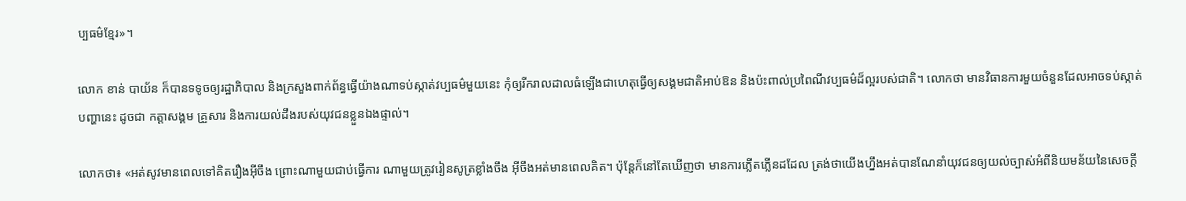ប្បធម៌ខ្មែរ»។

លោក ខាន់ បាយ័ន ក៏បានទទូចឲ្យរដ្ឋាភិបាល និងក្រសួងពាក់ព័ន្ធធ្វើយ៉ាងណាទប់ស្កាត់វប្បធម៌មួយនេះ កុំឲ្យរីករាលដាលធំឡើងជាហេតុធ្វើឲ្យសង្គមជាតិអាប់ឱន និងប៉ះពាល់ប្រពៃណីវប្បធម៌ដ៏ល្អរបស់ជាតិ។ លោកថា មានវិធានការមួយចំនួនដែលអាចទប់ស្កាត់បញ្ហានេះ ដូចជា កត្ដាសង្គម គ្រួសារ និងការយល់ដឹងរបស់យុវជនខ្លួនឯងផ្ទាល់។

លោកថា៖ «អត់សូវមានពេលទៅគិតរឿងអ៊ីចឹង ព្រោះណាមួយជាប់ធ្វើការ ណាមួយត្រូវរៀនសូត្រខ្លាំងចឹង អ៊ីចឹងអត់មានពេលគិត។ ប៉ុន្ដែក៏នៅតែឃើញថា មានការភ្លើតភ្លើនដដែល ត្រង់ថាយើងហ្នឹងអត់បានណែនាំយុវជនឲ្យយល់ច្បាស់អំពីនិយមន័យនៃសេចក្ដី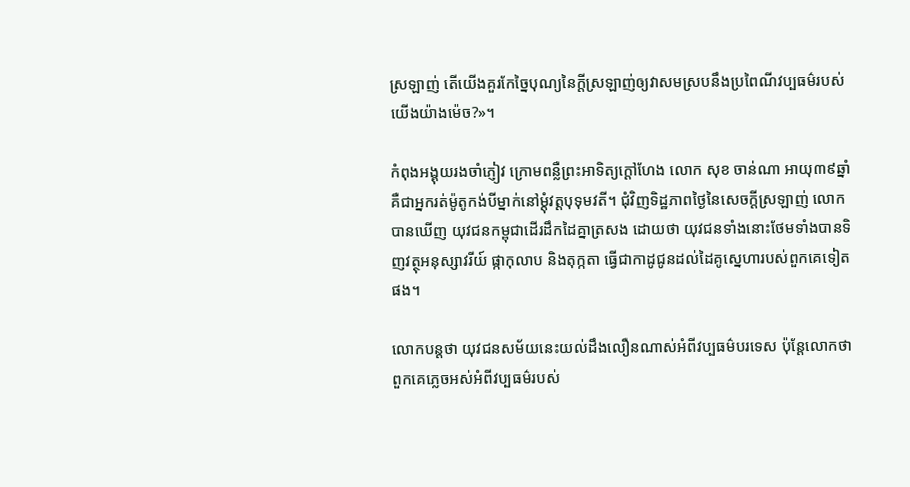ស្រឡាញ់ តើយើងគួរកែច្នៃបុណ្យនៃក្ដីស្រឡាញ់ឲ្យវាសមស្របនឹងប្រពៃណីវប្បធម៌របស់យើងយ៉ាងម៉េច?»។

កំពុងអង្គុយរងចាំភ្ញៀវ ក្រោមពន្លឺព្រះអាទិត្យក្ដៅហែង លោក សុខ ចាន់ណា អាយុ៣៩ឆ្នាំ គឺជាអ្នករត់ម៉ូតូកង់បីម្នាក់នៅម្ដុំវត្តបុទុមវតី។ ជុំវិញទិដ្ឋភាពថ្ងៃនៃសេចក្តីស្រឡាញ់ លោកបានឃើញ យុវជនកម្ពុជាដើរដឹកដៃគ្នាត្រសង ដោយថា យុវជនទាំងនោះថែមទាំងបានទិញវត្ថុអនុស្សាវរីយ៍ ផ្កាកុលាប និងតុក្កតា ធ្វើជាកាដូជូនដល់ដៃគូស្នេហារបស់ពួកគេទៀតផង។

លោកបន្ដថា យុវជនសម័យនេះយល់ដឹងលឿនណាស់អំពីវប្បធម៌បរទេស ប៉ុន្ដែលោកថា ពួកគេភ្លេចអស់អំពីវប្បធម៌របស់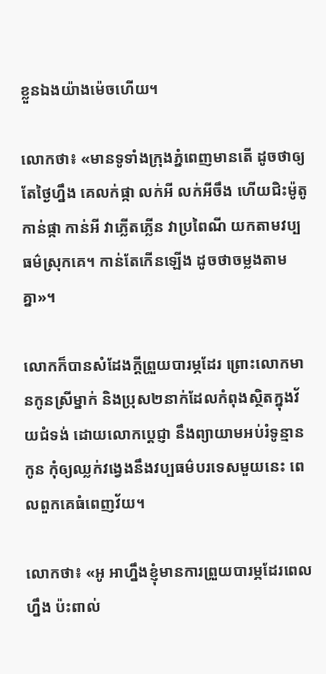ខ្លួនឯងយ៉ាងម៉េចហើយ។

លោកថា៖ «មានទូទាំងក្រុងភ្នំពេញមានតើ ដូចថាឲ្យតែថ្ងៃហ្នឹង គេលក់ផ្កា លក់អី លក់អីចឹង ហើយជិះម៉ូតូកាន់ផ្កា កាន់អី វាភ្លើតភ្លើន វាប្រពៃណី យកតាមវប្បធម៌ស្រុកគេ។ កាន់តែកើនឡើង ដូចថាចម្លងតាមគ្នា»។

លោកក៏បានសំដែងក្ដីព្រួយបារម្ភដែរ ព្រោះលោកមានកូនស្រីម្នាក់ និងប្រុស២នាក់ដែលកំពុងស្ថិតក្នុងវ័យជំទង់ ដោយលោកប្តេជ្ញា នឹងព្យាយាមអប់រំទូន្មានកូន កុំឲ្យឈ្លក់វង្វេងនឹងវប្បធម៌បរទេសមួយនេះ ពេលពួកគេធំពេញវ័យ។

លោកថា៖ «អូ អាហ្នឹងខ្ញុំមានការព្រួយបារម្ភដែរពេលហ្នឹង ប៉ះពាល់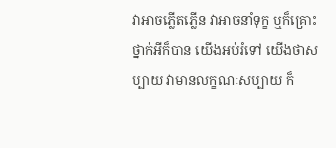វាអាចភ្លើតភ្លើន វាអាចនាំទុក្ខ ឬក៏គ្រោះថ្នាក់អីក៏បាន យើងអប់រំទៅ យើងថាសប្បាយ វាមានលក្ខណៈសប្បាយ ក៏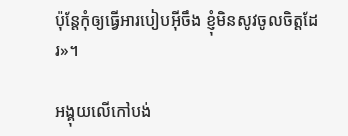ប៉ុន្ដែកុំឲ្យធ្វើអារបៀបអ៊ីចឹង ខ្ញុំមិនសូវចូលចិត្តដែរ»។

អង្គុយលើកៅបង់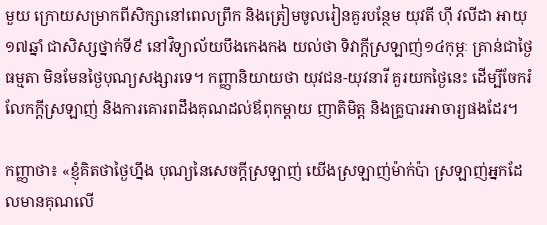មួយ ក្រោយសម្រាកពីសិក្សានៅពេលព្រឹក និងត្រៀមចូលរៀនគួរបន្ថែម យុវតី ហ៊ី វលីដា អាយុ១៧ឆ្នាំ ជាសិស្សថ្នាក់ទី៩ នៅវិទ្យាល័យបឹងកេងកង យល់ថា ទិវាក្ដីស្រឡាញ់១៤កុម្ភៈ គ្រាន់ជាថ្ងៃធម្មតា មិនមែនថ្ងៃបុណ្យសង្សារទេ។ កញ្ញានិយាយថា យុវជន-យុវនារី គួរយកថ្ងៃនេះ ដើម្បីចែករំលែកក្ដីស្រឡាញ់ និងការគោរពដឹងគុណដល់ឪពុកម្ដាយ ញាតិមិត្ដ និងគ្រូបារអាចារ្យផងដែរ។

កញ្ញាថា៖ «ខ្ញុំគិតថាថ្ងៃហ្នឹង បុណ្យនៃសេចក្ដីស្រឡាញ់ យើងស្រឡាញ់ម៉ាក់ប៉ា ស្រឡាញ់អ្នកដែលមានគុណលើ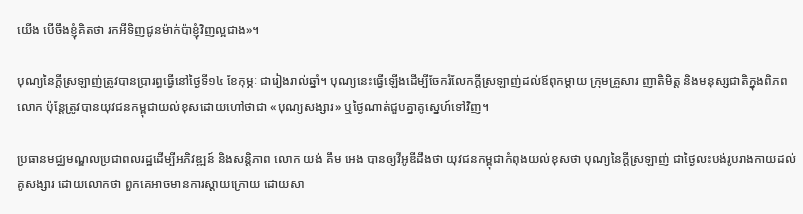យើង បើចឹងខ្ញុំគិតថា រកអីទិញជូនម៉ាក់ប៉ាខ្ញុំវិញល្អជាង»។

បុណ្យនៃក្ដីស្រឡាញ់ត្រូវបានប្រារព្ធធ្វើនៅថ្ងៃទី១៤ ខែកុម្ភៈ ជារៀងរាល់ឆ្នាំ។ បុណ្យនេះធ្វើឡើងដើម្បីចែករំលែកក្ដីស្រឡាញ់ដល់ឪពុកម្ដាយ ក្រុមគ្រួសារ ញាតិមិត្ត និងមនុស្សជាតិក្នុងពិភពលោក ប៉ុន្ដែត្រូវបានយុវជនកម្ពុជាយល់ខុសដោយហៅថាជា «បុណ្យសង្សារ» ឬថ្ងៃណាត់ជួបគ្នាគូស្នេហ៍ទៅវិញ។

ប្រធានមជ្ឈមណ្ឌលប្រជាពលរដ្ឋដើម្បីអភិវឌ្ឍន៍ និងសន្តិភាព លោក យង់ គឹម អេង បានឲ្យវីអូឌីដឹងថា យុវជនកម្ពុជាកំពុងយល់ខុសថា បុណ្យនៃក្ដីស្រឡាញ់ ជាថ្ងៃលះបង់រូបរាងកាយដល់គូសង្សារ ដោយលោកថា ពួកគេអាចមានការស្ដាយក្រោយ ដោយសា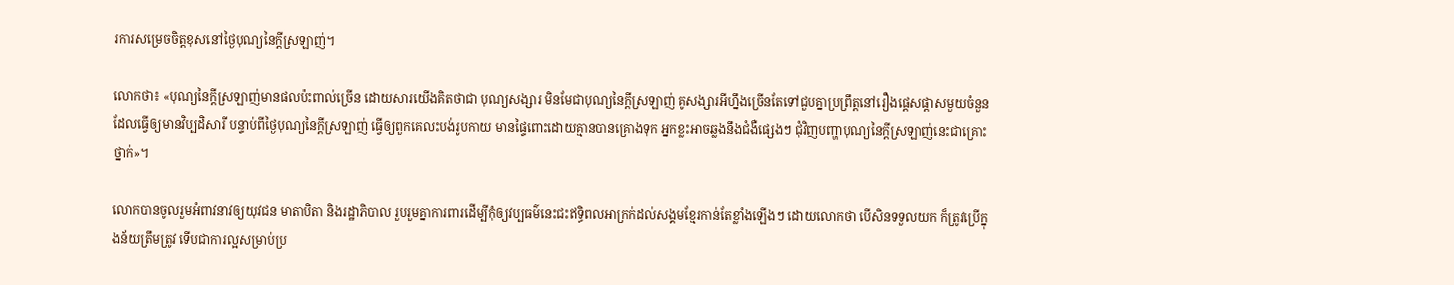រការសម្រេចចិត្តខុសនៅថ្ងៃបុណ្យនៃក្ដីស្រឡាញ់។

លោកថា៖ «បុណ្យនៃក្ដីស្រឡាញ់មានផលប៉ះពាល់ច្រើន ដោយសារយើងគិតថាជា បុណ្យសង្សារ មិនមែជាបុណ្យនៃក្ដីស្រឡាញ់ គូសង្សារអីហ្នឹងច្រើនតែទៅជួបគ្នាប្រព្រឹត្ដនៅរឿងផ្ដេសផ្ដាសមួយចំនួន ដែលធ្វើឲ្យមានវិប្បដិសារី បន្ទាប់ពីថ្ងៃបុណ្យនៃក្ដីស្រឡាញ់ ធ្វើឲ្យពួកគេលះបង់រូបកាយ មានផ្ទៃពោះដោយគ្មានបានគ្រោងទុក អ្នកខ្លះអាចឆ្លងនឹងជំងឺផ្សេងៗ ជុំវិញបញ្ហាបុណ្យនៃក្ដីស្រឡាញ់នេះជាគ្រោះថ្នាក់»។

លោកបានចូលរួមអំពាវនាវឲ្យយុវជន មាតាបិតា និងរដ្ឋាភិបាល រួបរួមគ្នាការពារដើម្បីកុំឲ្យវប្បធម៌នេះជះឥទ្ធិពលអាក្រក់ដល់សង្គមខ្មែរកាន់តែខ្លាំងឡើងៗ ដោយលោកថា បើសិនទទួលយក ក៏ត្រូវប្រើក្នុងន័យត្រឹមត្រូវ ទើបជាការល្អសម្រាប់ប្រ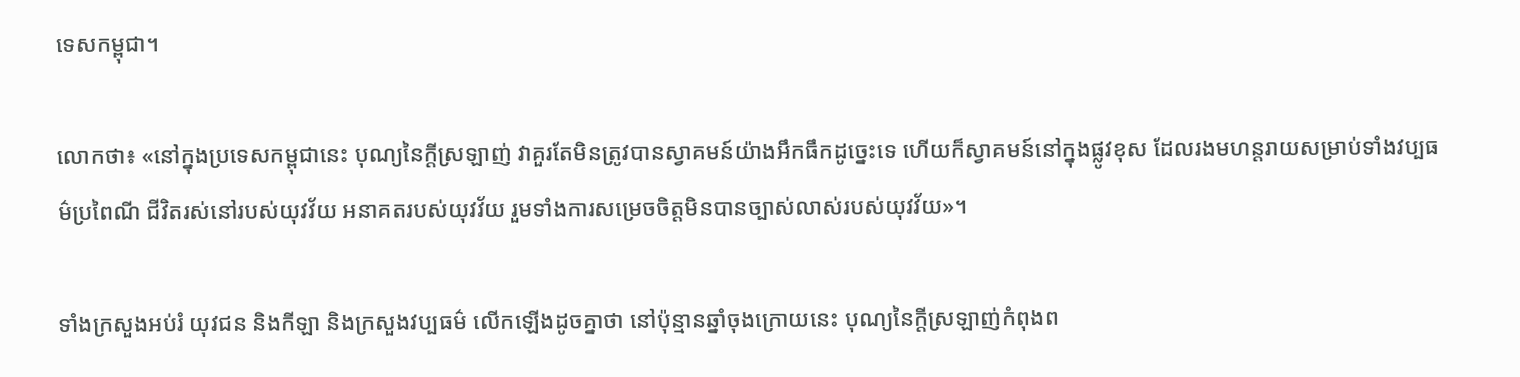ទេសកម្ពុជា។

លោកថា៖ «នៅក្នុងប្រទេសកម្ពុជានេះ បុណ្យនៃក្ដីស្រឡាញ់ វាគួរតែមិនត្រូវបានស្វាគមន៍យ៉ាងអឹកធឹកដូច្នេះទេ ហើយក៏ស្វាគមន៍នៅក្នុងផ្លូវខុស ដែលរងមហន្ដរាយសម្រាប់ទាំងវប្បធម៌ប្រពៃណី ជីវិតរស់នៅរបស់យុវវ័យ អនាគតរបស់យុវវ័យ រួមទាំងការសម្រេចចិត្តមិនបានច្បាស់លាស់របស់យុវវ័យ»។

ទាំងក្រសួងអប់រំ យុវជន និងកីឡា និងក្រសួងវប្បធម៌ លើកឡើងដូចគ្នាថា នៅប៉ុន្មានឆ្នាំចុងក្រោយនេះ បុណ្យនៃក្ដីស្រឡាញ់កំពុងព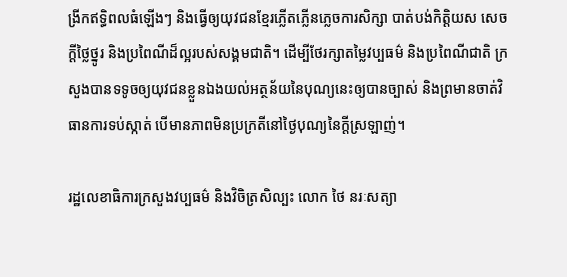ង្រីកឥទ្ធិពលធំឡើងៗ និងធ្វើឲ្យយុវជនខ្មែរភ្លើតភ្លើនភ្លេចការសិក្សា បាត់បង់កិត្តិយស សេចក្ដីថ្លៃថ្នូរ និងប្រពៃណីដ៏ល្អរបស់សង្គមជាតិ។ ដើម្បីថែរក្សាតម្លៃវប្បធម៌ និងប្រពៃណីជាតិ ក្រសួងបានទទូចឲ្យយុវជនខ្លួនឯងយល់អត្ថន័យនៃបុណ្យនេះឲ្យបានច្បាស់ និងព្រមានចាត់វិធានការទប់ស្កាត់ បើមានភាពមិនប្រក្រតីនៅថ្ងៃបុណ្យនៃក្ដីស្រឡាញ់។

រដ្ឋលេខាធិការក្រសួងវប្បធម៌ និងវិចិត្រសិល្បះ លោក ថៃ នរៈសត្យា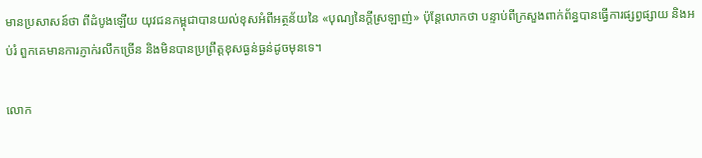មានប្រសាសន៍ថា ពីដំបូងឡើយ យុវជនកម្ពុជាបានយល់ខុសអំពីអត្ថន័យនៃ «បុណ្យនៃក្ដីស្រឡាញ់» ប៉ុន្ដែលោកថា បន្ទាប់ពីក្រសួងពាក់ព័ន្ធបានធ្វើការផ្សព្វផ្សាយ និងអប់រំ ពួកគេមានការភ្ញាក់រលឹកច្រើន និងមិនបានប្រព្រឹត្ដខុសធ្ងន់ធ្ងន់ដូចមុនទេ។

លោក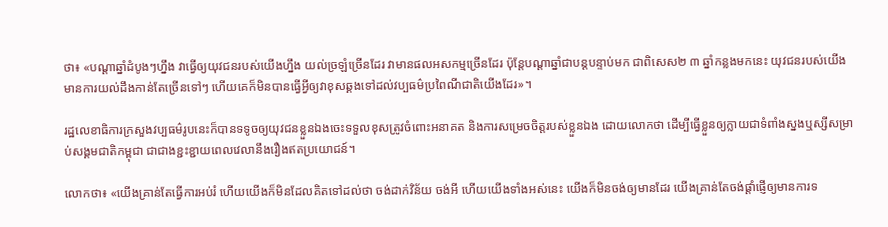ថា៖ «បណ្ដាឆ្នាំដំបូងៗហ្នឹង វាធ្វើឲ្យយុវជនរបស់យើងហ្នឹង យល់ច្រឡំច្រើនដែរ វាមានផលអសកម្មច្រើនដែរ ប៉ុន្ដែបណ្ដាឆ្នាំជាបន្ដបន្ទាប់មក ជាពិសេស២ ៣ ឆ្នាំកន្លងមកនេះ យុវជនរបស់យើងមានការយល់ដឹងកាន់តែច្រើនទៅៗ ហើយគេក៏មិនបានធ្វើអ្វីឲ្យវាខុសឆ្គងទៅដល់វប្បធម៌ប្រពៃណីជាតិយើងដែរ»។

រដ្ឋលេខាធិការក្រសួងវប្បធម៌រូបនេះក៏បានទទូចឲ្យយុវជនខ្លួនឯងចេះទទួលខុសត្រូវចំពោះអនាគត និងការសម្រេចចិត្តរបស់ខ្លួនឯង ដោយលោកថា ដើម្បីធ្វើខ្លួនឲ្យក្លាយជាទំពាំងស្នងឬស្សីសម្រាប់សង្គមជាតិកម្ពុជា ជាជាងខ្ជះខ្ជាយពេលវេលានឹងរឿងឥតប្រយោជន៍។

លោកថា៖ «យើងគ្រាន់តែធ្វើការអប់រំ ហើយយើងក៏មិនដែលគិតទៅដល់ថា ចង់ដាក់វិន័យ ចង់អី ហើយយើងទាំងអស់នេះ យើងក៏មិនចង់ឲ្យមានដែរ យើងគ្រាន់តែចង់ផ្ដាំផ្ញើឲ្យមានការទ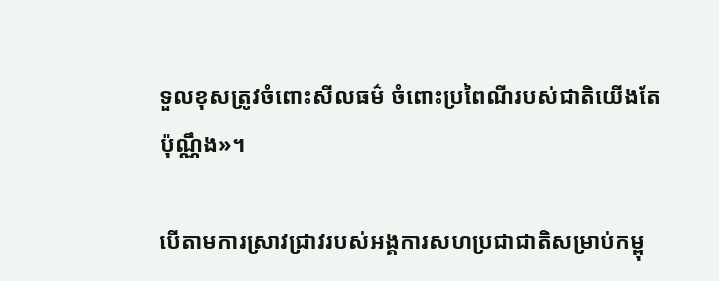ទួលខុសត្រូវចំពោះសីលធម៌ ចំពោះប្រពៃណីរបស់ជាតិយើងតែប៉ុណ្ណឹង»។

បើតាមការស្រាវជ្រាវរបស់អង្គការសហប្រជាជាតិសម្រាប់កម្ពុ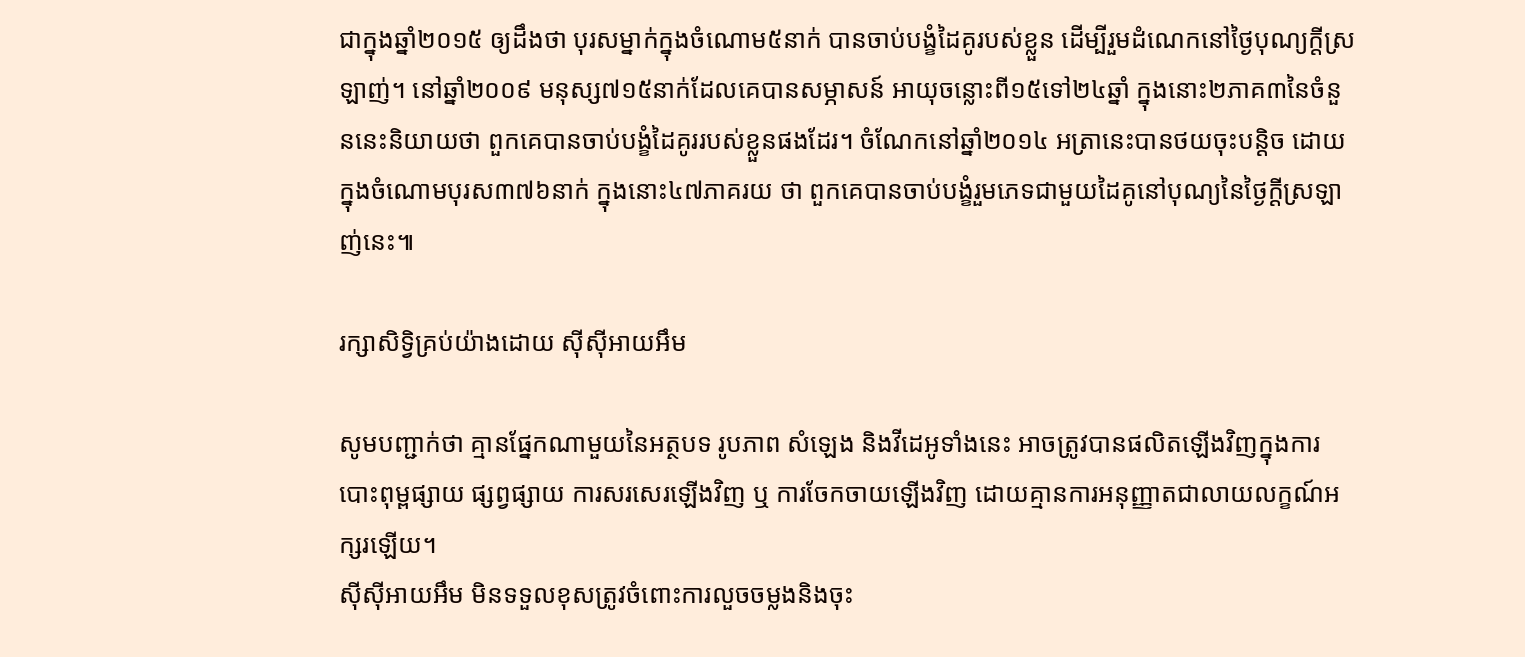ជាក្នុងឆ្នាំ២០១៥ ឲ្យដឹងថា បុរសម្នាក់ក្នុងចំណោម៥នាក់ បានចាប់បង្ខំដៃគូរបស់ខ្លួន ដើម្បីរួមដំណេកនៅថ្ងៃបុណ្យក្ដីស្រឡាញ់។ នៅឆ្នាំ២០០៩ មនុស្ស៧១៥នាក់ដែលគេបានសម្ភាសន៍ អាយុចន្លោះពី១៥ទៅ២៤ឆ្នាំ ក្នុងនោះ២ភាគ៣នៃចំនួននេះនិយាយថា ពួកគេបានចាប់បង្ខំដៃគូររបស់ខ្លួនផងដែរ។ ចំណែកនៅឆ្នាំ២០១៤ អត្រានេះបានថយចុះបន្ដិច ដោយក្នុងចំណោមបុរស៣៧៦នាក់ ក្នុងនោះ៤៧ភាគរយ ថា ពួកគេបានចាប់បង្ខំរួមភេទជាមួយដៃគូនៅបុណ្យនៃថ្ងៃក្ដីស្រឡាញ់នេះ៕

រក្សាសិទ្វិគ្រប់យ៉ាងដោយ ស៊ីស៊ីអាយអឹម

សូមបញ្ជាក់ថា គ្មានផ្នែកណាមួយនៃអត្ថបទ រូបភាព សំឡេង និងវីដេអូទាំងនេះ អាចត្រូវបានផលិតឡើងវិញក្នុងការបោះពុម្ពផ្សាយ ផ្សព្វផ្សាយ ការសរសេរឡើងវិញ ឬ ការចែកចាយឡើងវិញ ដោយគ្មានការអនុញ្ញាតជាលាយលក្ខណ៍អក្សរឡើយ។
ស៊ីស៊ីអាយអឹម មិនទទួលខុសត្រូវចំពោះការលួចចម្លងនិងចុះ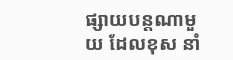ផ្សាយបន្តណាមួយ ដែលខុស នាំ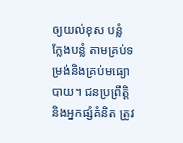ឲ្យយល់ខុស បន្លំ ក្លែងបន្លំ តាមគ្រប់ទម្រង់និងគ្រប់មធ្យោបាយ។ ជនប្រព្រឹត្តិ និងអ្នកផ្សំគំនិត ត្រូវ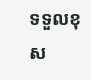ទទួលខុស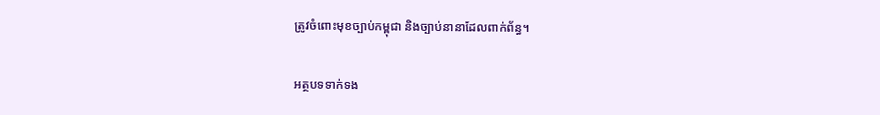ត្រូវចំពោះមុខច្បាប់កម្ពុជា និងច្បាប់នានាដែលពាក់ព័ន្ធ។

អត្ថបទទាក់ទង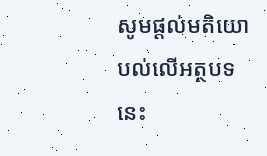សូមផ្ដល់មតិយោបល់លើអត្ថបទនេះ